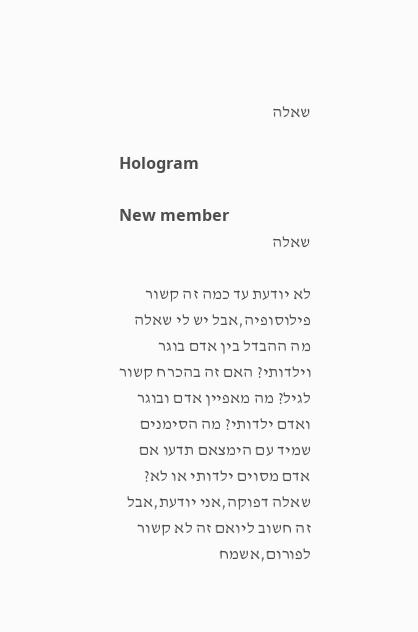שאלה

Hologram

New member
שאלה

לא יודעת עד כמה זה קשור פילוסופיה,אבל יש לי שאלה מה ההבדל בין אדם בוגר וילדותי? האם זה בהכרח קשור לגיל? מה מאפיין אדם ובוגר ואדם ילדותי? מה הסימנים שמיד עם הימצאם תדעו אם אדם מסוים ילדותי או לא? שאלה דפוקה,אני יודעת,אבל זה חשוב ליואם זה לא קשור לפורום,אשמח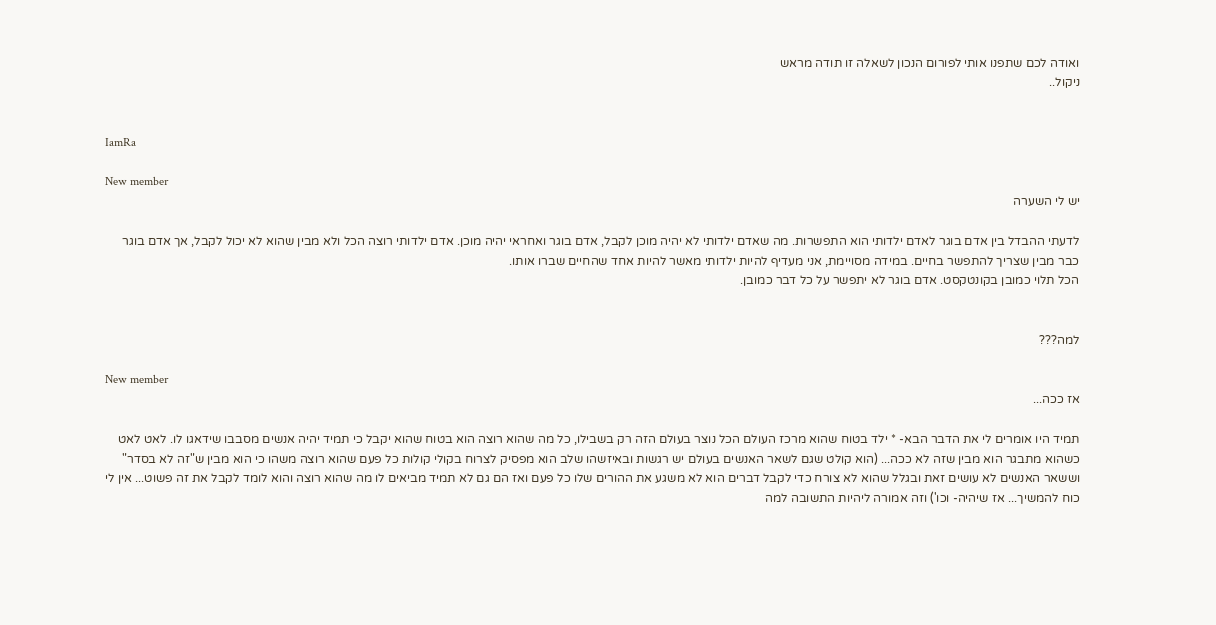ואודה לכם שתפנו אותי לפורום הנכון לשאלה זו תודה מראש
ניקול..


IamRa

New member
יש לי השערה

לדעתי ההבדל בין אדם בוגר לאדם ילדותי הוא התפשרות. מה שאדם ילדותי לא יהיה מוכן לקבל, אדם בוגר ואחראי יהיה מוכן. אדם ילדותי רוצה הכל ולא מבין שהוא לא יכול לקבל, אך אדם בוגר כבר מבין שצריך להתפשר בחיים. במידה מסויימת, אני מעדיף להיות ילדותי מאשר להיות אחד שהחיים שברו אותו.
הכל תלוי כמובן בקונטקסט. אדם בוגר לא יתפשר על כל דבר כמובן.


למה???

New member
אז ככה...

תמיד היו אומרים לי את הדבר הבא- * ילד בטוח שהוא מרכז העולם הכל נוצר בעולם הזה רק בשבילו, כל מה שהוא רוצה הוא בטוח שהוא יקבל כי תמיד יהיה אנשים מסבבו שידאגו לו. לאט לאט כשהוא מתבגר הוא מבין שזה לא ככה... (הוא קולט שגם לשאר האנשים בעולם יש רגשות ובאיזשהו שלב הוא מפסיק לצרוח בקולי קולות כל פעם שהוא רוצה משהו כי הוא מבין ש"זה לא בסדר" וששאר האנשים לא עושים זאת ובגלל שהוא לא צורח כדי לקבל דברים הוא לא משגע את ההורים שלו כל פעם ואז הם גם לא תמיד מביאים לו מה שהוא רוצה והוא לומד לקבל את זה פשוט... אין לי כוח להמשיך... אז שיהיה- וכו') וזה אמורה ליהיות התשובה למה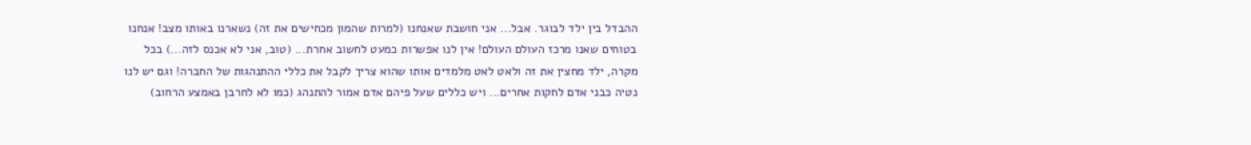ההבדל בין ילד לבוגר. אבל... אני חושבת שאנחנו (למרות שהמון מכחישים את זה) נשארנו באותו מצב! אנחנו בטוחים שאנו מרכז העולם העולם! אין לנו אפשרות כמעט לחשוב אחרת... (טוב, אני לא אכנס לזה...) בכל מקרה, ילד מחצין את זה ולאט לאט מלמדים אותו שהוא צריך לקבל את כללי ההתנהגות של החברה! וגם יש לנו נטיה כבני אדם לחקות אחרים... ויש כללים שעל פיהם אדם אמור להתנהג (כמו לא לחרבן באמצע הרחוב)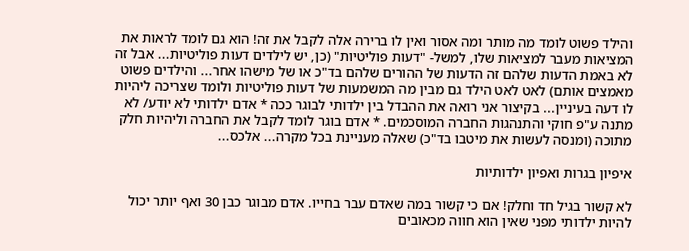והילד פשוט לומד מה מותר ומה אסור ואין לו ברירה אלה לקבל את זה! הוא גם לומד לראות את המציאות מעבר למציאות שלו, למשל- "דעות פוליטיות" (כן, יש לילדים דעות פוליטיות... אבל זה לא באמת הדעות שלהם זה הדעות של ההורים שלהם בד"כ או של מישהו אחר... והילדים פשוט מאמצים אותם) לאט לאט הילד גם מבין מה המשמעות של דעות פוליטיות ולומד שצריכה ליהיות לו דעה בעיניין... בקיצור אני רואה את ההבדל בין ילדותי לבוגר ככה * אדם ילדותי לא יודע/ לא מתנה ע"פ חוקי והתנהגות החברה המוסכמים. * אדם בוגר לומד לקבל את החברה וליהיות חלק מתוכה (ומנסה לעשות את מיטבו בד"כ) שאלה מעניינת בכל מקרה... אלכס...

איפיון בגרות ואפיון ילדותיות

לא קשור בגיל חד וחלק! אם כי קשור במה שאדם עבר בחייו. אדם מבוגר כבן 30 ואף יותר יכול להיות ילדותי מפני שאין הוא חווה מכאובים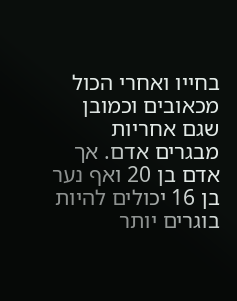בחייו ואחרי הכול מכאובים וכמובן שגם אחריות מבגרים אדם. אך אדם בן 20 ואף נער בן 16 יכולים להיות בוגרים יותר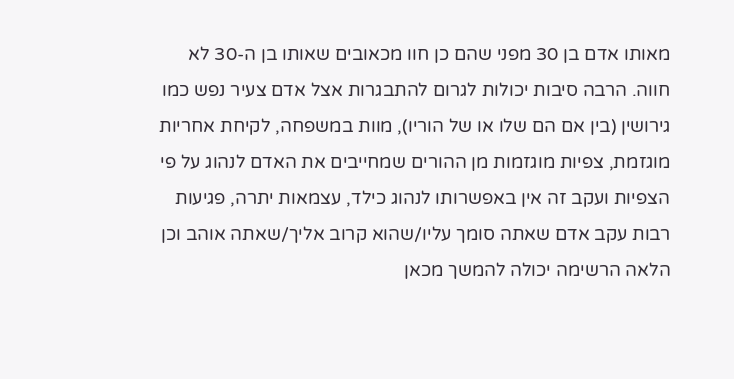מאותו אדם בן 30 מפני שהם כן חוו מכאובים שאותו בן ה-30 לא חווה. הרבה סיבות יכולות לגרום להתבגרות אצל אדם צעיר נפש כמו גירושין (בין אם הם שלו או של הוריו), מוות במשפחה, לקיחת אחריות מוגזמת, צפיות מוגזמות מן ההורים שמחייבים את האדם לנהוג על פי הצפיות ועקב זה אין באפשרותו לנהוג כילד, עצמאות יתרה, פגיעות רבות עקב אדם שאתה סומך עליו/שהוא קרוב אליך/שאתה אוהב וכן הלאה הרשימה יכולה להמשך מכאן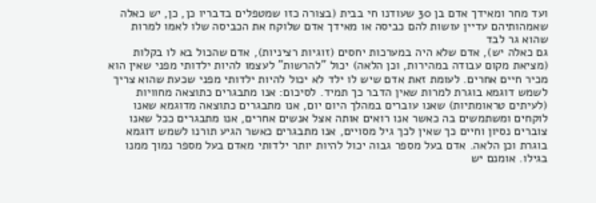ועד מחר ומאידך אדם בן 30 שעודנו חי בבית (בצורה כזו שמטפלים בדבריו כן, כן, יש כאלה שאמהותיהם עדיין עושות להם כביסה או מאידך אדם שלוקח את הכביסה שלו לאמו למרות שהוא גר לבד
גם כאלה יש), אדם שלא היה במערכות יחסים (זוגיות רציניות), אדם שהכול בא לו בקלות (מציאת מקום עבודה במהירות, וכן הלאה) יכול "להרשות" לעצמו להיות ילדותי מפני שאין הוא מכיר חיים אחרים. לעומת זאת אדם שיש לו ילד לא יכול להיות ילדותי מפני שכעת שהוא צריך לשמש דוגמא בוגרת למרות שאין הדבר כך תמיד. לסיכום: אנו מתבגרים כתוצאה מחוויות (לעיתים טראומתיות) שאנו עוברים במהלך היום יום, אנו מתבגרים כתוצאה מדוגמא שאנו לוקחים ומשתמשים בה כאשר אנו רואים אותה אצל אנשים אחרים, אנו מתבגרים ככל שאנו צוברים נסיון וחיים כך שאין לכך גיל מסויים, אנו מתבגרים כאשר הגיע תורנו לשמש דוגמא בוגרת וכן הלאה. אדם בעל מספר גבוה יכול להיות יותר ילדותי מאדם בעל מספר נמוך ממנו בגילו. אומנם יש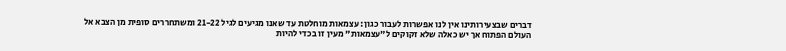דברים שבצעירותינו אין לנו אפשרות לעבור כגון: עצמאות מוחלטת עד שאנו מגיעים לגיל 21-22 ומשתחררים סופית מן הצבא אל העולם הפתוח אך יש כאלה שלא זקוקים ל"עצמאות" מעין זו בכדי להיות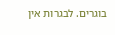בוגרים. לבגרות אין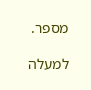מספר.

למעלה